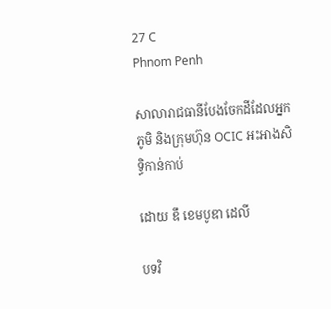27 C
Phnom Penh

សាលារាជធានីបែងចែកដីដែលអ្នកភូមិ និងក្រុមហ៊ុន OCIC អះអាងសិទ្ធិកាន់កាប់

ដោយ ឌឹ ខេមបូឌា ដេលី

បទវិ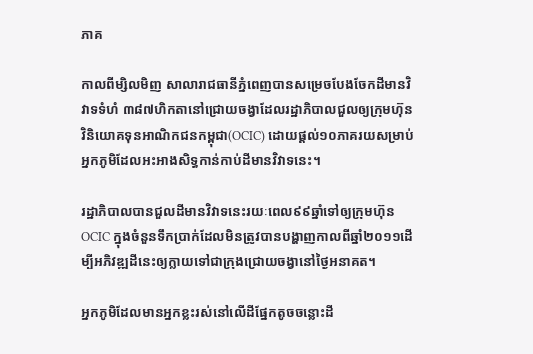ភាគ

កាលពីម្សិលមិញ សាលារាជធានីភ្នំពេញបានសម្រេចបែងចែកដីមានវិវាទទំហំ ៣៨៧ហិកតានៅជ្រោយចង្វាដែលរដ្ឋាភិបាលជួលឲ្យក្រុមហ៊ុនវិនិយោគទុនអាណិកជនកម្ពុជា(OCIC) ដោយផ្ដល់១០ភាគរយសម្រាប់អ្នកភូមិដែលអះអាងសិទ្ធកាន់កាប់ដីមានវិវាទនេះ។

រដ្ឋាភិបាលបានជួលដីមានវិវាទនេះរយៈពេល៩៩ឆ្នាំទៅឲ្យក្រុមហ៊ុន OCIC ក្នុងចំនួនទឹកប្រាក់ដែលមិនត្រូវបានបង្ហាញកាលពីឆ្នាំ២០១១ដើម្បីអភិវឌ្ឍដីនេះឲ្យក្លាយទៅជាក្រុងជ្រោយចង្វានៅថ្ងៃអនាគត។

អ្នកភូមិដែលមានអ្នកខ្លះរស់នៅលើដីផ្នែកតូចចន្លោះដី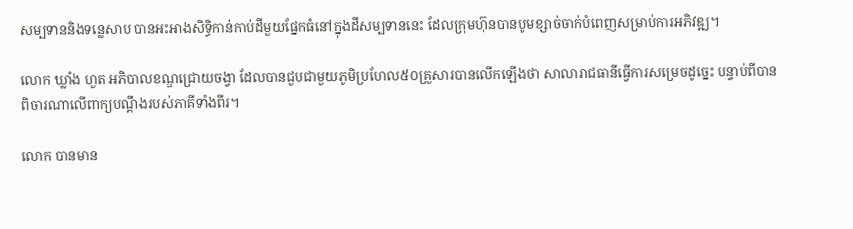សម្បទាននិងទន្លេសាប បានអះអាងសិទ្ធិកាន់កាប់ដីមួយផ្នែកធំនៅក្នុងដីសម្បទាននេះ ដែលក្រុមហ៊ុនបានបូមខ្សាច់ចាក់បំពេញសម្រាប់ការអភិវឌ្ឍ។

លោក ឃ្លាំង ហួត អភិបាលខណ្ឌជ្រោយចង្វា ដែលបានជួបជាមួយភូមិប្រហែល៥០គ្រួសារបានលើកឡើងថា សាលារាជធានីធ្វើការសម្រេចដូច្នេះ បន្ទាប់ពីបានពិចារណាលើពាក្យបណ្ដឹងរបស់ភាគីទាំងពីរ។

លោក បានមាន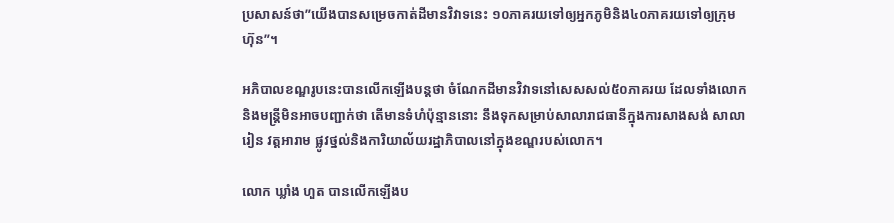ប្រសាសន៍ថា”យើងបានសម្រេចកាត់ដីមានវិវាទនេះ ១០ភាគរយទៅឲ្យអ្នកភូមិនិង៤០ភាគរយទៅឲ្យក្រុមហ៊ុន”។

អភិបាលខណ្ឌរូបនេះបានលើកឡើងបន្តថា ចំណែកដីមានវិវាទនៅសេសសល់៥០ភាគរយ ដែលទាំងលោកនិងមន្ត្រីមិនអាចបញ្ជាក់ថា តើមានទំហំប៉ុន្មាននោះ នឹងទុកសម្រាប់សាលារាជធានីក្នុងការសាងសង់ សាលារៀន វត្តអារាម ផ្លូវថ្នល់និងការិយាល័យរដ្ឋាភិបាលនៅក្នុងខណ្ឌរបស់លោក។

លោក ឃ្លាំង ហួត បានលើកឡើងប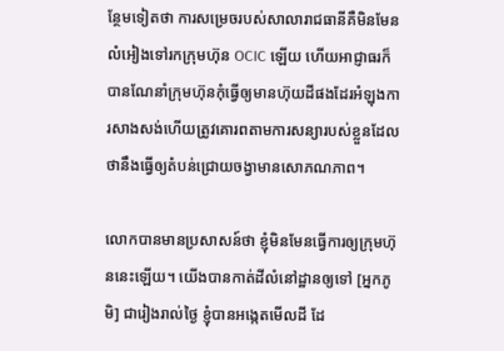ន្ថែមទៀតថា ការសម្រេចរបស់សាលារាជធានីគឺមិនមែនលំអៀងទៅរកក្រុមហ៊ុន OCIC ឡើយ ហើយអាជ្ញាធរក៏បានណែនាំក្រុមហ៊ុនកុំធ្វើឲ្យមានហ៊ុយដីផងដែរអំឡុងការសាងសង់ហើយត្រូវគោរពតាមការសន្យារបស់ខ្លួនដែលថានឹងធ្វើឲ្យតំបន់ជ្រោយចង្វាមានសោភណភាព។

លោកបានមានប្រសាសន៍ថា ខ្ញុំមិនមែនធ្វើការឲ្យក្រុមហ៊ុននេះឡើយ។ យើងបានកាត់ដីលំនៅដ្ឋានឲ្យទៅ [អ្នកភូមិ] ជារៀងរាល់ថ្ងៃ ខ្ញុំបានអង្កេតមើលដី ដែ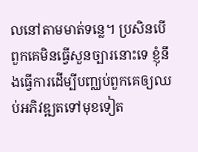លនៅតាមមាត់ទន្លេ។ ប្រសិនបើពួកគេមិនធ្វើសួនច្បារនោះទេ ខ្ញុំនឹងធ្វើការដើម្បីបញ្ឈប់ពួកគេឲ្យឈប់អភិវឌ្ឍតទៅមុខទៀត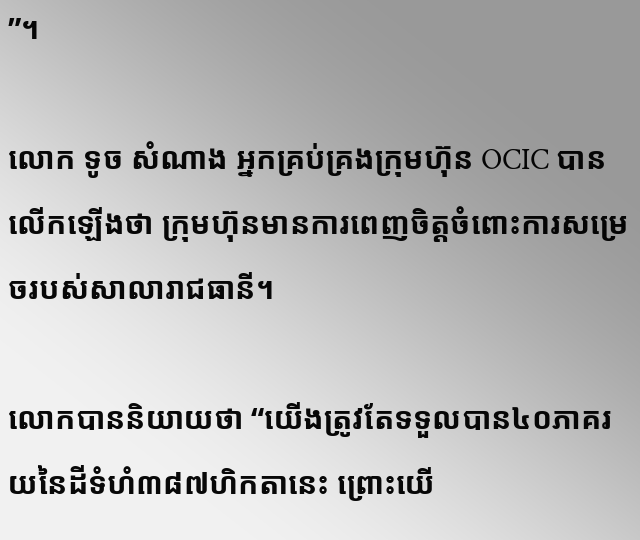”។

លោក ទូច សំណាង អ្នកគ្រប់គ្រងក្រុមហ៊ុន OCIC បានលើកឡើងថា ក្រុមហ៊ុនមានការពេញចិត្តចំពោះការសម្រេចរបស់សាលារាជធានី។

លោកបាននិយាយថា “យើងត្រូវតែទទួលបាន៤០ភាគរយនៃដីទំហំ៣៨៧ហិកតានេះ ព្រោះយើ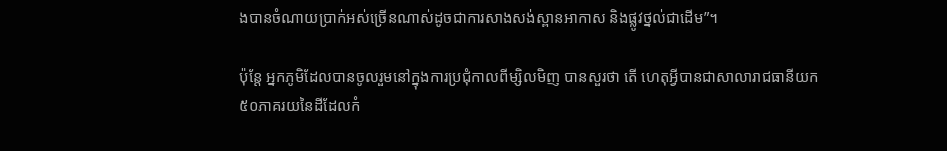ងបានចំណាយប្រាក់អស់ច្រើនណាស់ដូចជាការសាងសង់ស្ពានអាកាស និងផ្លូវថ្នល់ជាដើម”។

ប៉ុន្តែ អ្នកភូមិដែលបានចូលរួមនៅក្នុងការប្រជុំកាលពីម្សិលមិញ បានសួរថា តើ ហេតុអ្វីបានជាសាលារាជធានីយក៥០ភាគរយនៃដីដែលកំ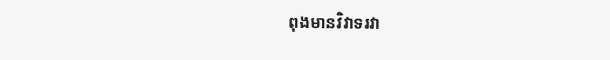ពុងមានវិវាទរវា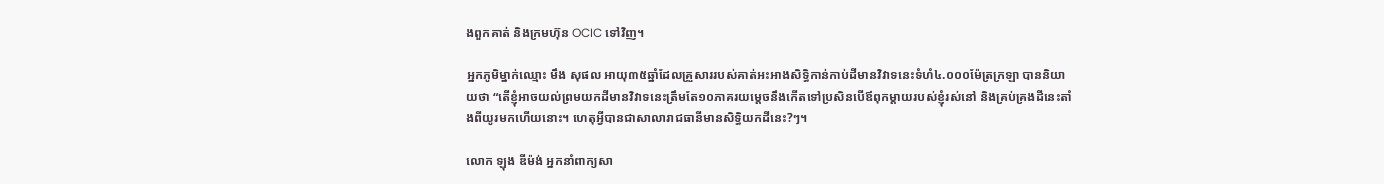ងពួកគាត់ និងក្រមហ៊ុន OCIC ទៅវិញ។

អ្នកភូមិម្នាក់ឈ្មោះ មឹង សុផល អាយុ៣៥ឆ្នាំដែលគ្រួសាររបស់គាត់អះអាងសិទ្ធិកាន់កាប់ដីមានវិវាទនេះទំហំ៤.០០០ម៉ែត្រក្រឡា បាននិយាយថា “តើខ្ញុំអាចយល់ព្រមយកដីមានវិវាទនេះត្រឹមតែ១០ភាគរយម្តេចនឹងកើតទៅប្រសិនបើឪពុកម្តាយរបស់ខ្ញុំរស់នៅ និងគ្រប់គ្រងដីនេះតាំងពីយូរមកហើយនោះ។ ហេតុអ្វីបានជាសាលារាជធានីមានសិទ្ធិយកដីនេះ?ៗ។

លោក ឡុង ឌីម៉ង់ អ្នកនាំពាក្យសា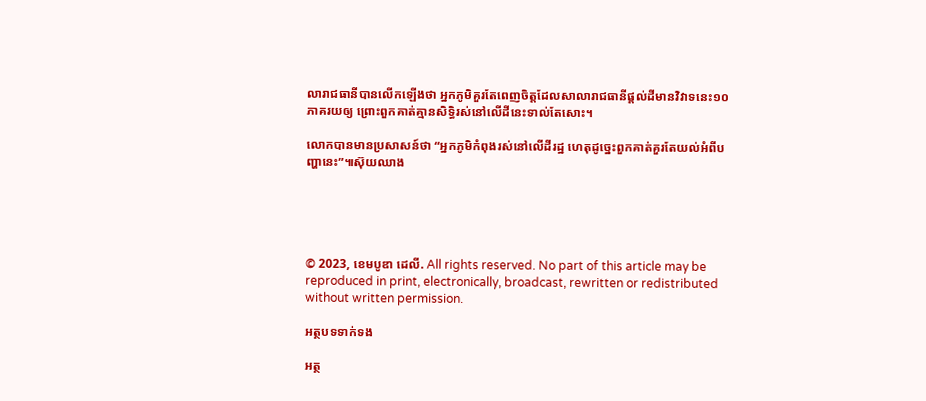លារាជធានីបានលើកឡើងថា អ្នកភូមិគួរតែពេញចិត្តដែលសាលារាជធានីផ្តល់ដីមានវិវាទនេះ១០ភាគរយឲ្យ ព្រោះពួកគាត់គ្មានសិទ្ធិរស់នៅលើដីនេះទាល់តែសោះ។

លោកបានមានប្រសាសន៍ថា “អ្នកភូមិកំពុងរស់នៅលើដីរដ្ឋ ហេតុដូច្នេះពួកគាត់គួរតែយល់អំពីបញ្ហានេះ”៕ស៊ុយឈាង





© 2023, ខេមបូឌា ដេលី. All rights reserved. No part of this article may be reproduced in print, electronically, broadcast, rewritten or redistributed without written permission.

អត្ថបទទាក់ទង

អត្ថ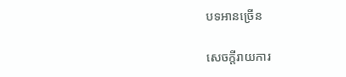បទអានច្រើន

សេចក្ដីរាយការ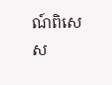ណ៍ពិសេស